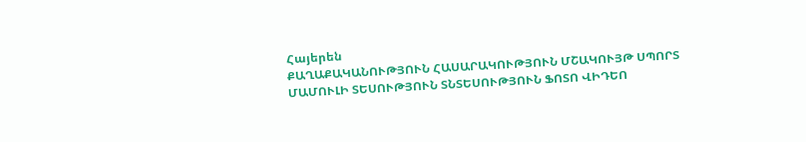Հայերեն
ՔԱՂԱՔԱԿԱՆՈՒԹՅՈՒՆ ՀԱՍԱՐԱԿՈՒԹՅՈՒՆ ՄՇԱԿՈՒՅԹ ՍՊՈՐՏ ՄԱՄՈՒԼԻ ՏԵՍՈՒԹՅՈՒՆ ՏՆՏԵՍՈՒԹՅՈՒՆ ՖՈՏՈ ՎԻԴԵՈ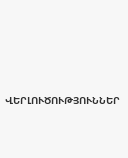ՎԵՐԼՈՒԾՈՒԹՅՈՒՆՆԵՐ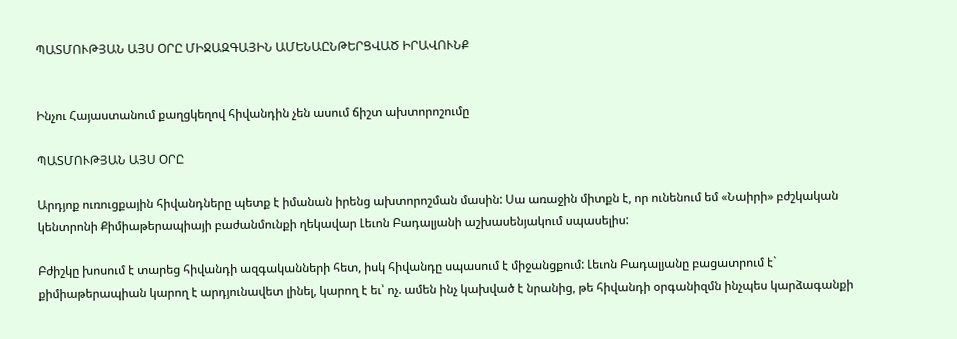ՊԱՏՄՈՒԹՅԱՆ ԱՅՍ ՕՐԸ ՄԻՋԱԶԳԱՅԻՆ ԱՄԵՆԱԸՆԹԵՐՑՎԱԾ ԻՐԱՎՈՒՆՔ


Ինչու Հայաստանում քաղցկեղով հիվանդին չեն ասում ճիշտ ախտորոշումը

ՊԱՏՄՈՒԹՅԱՆ ԱՅՍ ՕՐԸ

Արդյոք ուռուցքային հիվանդները պետք է իմանան իրենց ախտորոշման մասին: Սա առաջին միտքն է, որ ունենում եմ «Նաիրի» բժշկական կենտրոնի Քիմիաթերապիայի բաժանմունքի ղեկավար Լեւոն Բադալյանի աշխասենյակում սպասելիս:

Բժիշկը խոսում է տարեց հիվանդի ազգականների հետ, իսկ հիվանդը սպասում է միջանցքում: Լեւոն Բադալյանը բացատրում է` քիմիաթերապիան կարող է արդյունավետ լինել, կարող է եւ՝ ոչ. ամեն ինչ կախված է նրանից, թե հիվանդի օրգանիզմն ինչպես կարձագանքի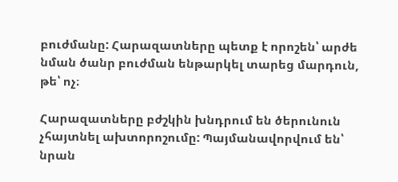բուժմանը: Հարազատները պետք է որոշեն՝ արժե նման ծանր բուժման ենթարկել տարեց մարդուն, թե՝ ոչ։

Հարազատները բժշկին խնդրում են ծերունուն չհայտնել ախտորոշումը: Պայմանավորվում են՝ նրան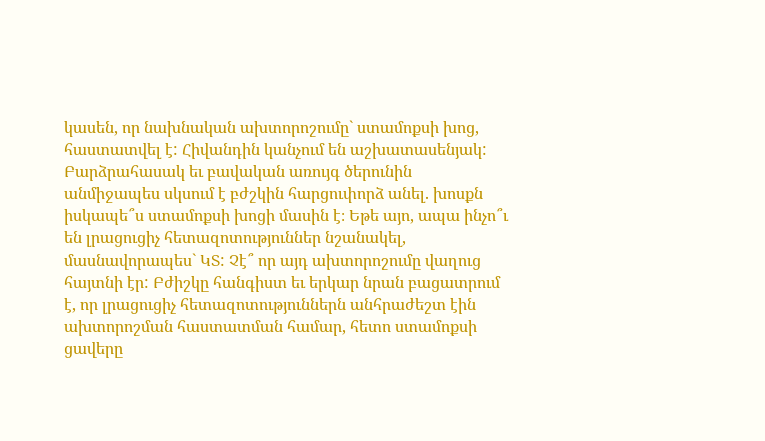կասեն, որ նախնական ախտորոշումը` ստամոքսի խոց, հաստատվել է: Հիվանդին կանչում են աշխատասենյակ: Բարձրահասակ եւ բավական առույգ ծերունին անմիջապես սկսում է բժշկին հարցուփորձ անել. խոսքն իսկապե՞ս ստամոքսի խոցի մասին է։ Եթե այո, ապա ինչո՞ւ են լրացուցիչ հետազոտություններ նշանակել, մասնավորապես` ԿՏ: Չէ՞ որ այդ ախտորոշումը վաղուց հայտնի էր: Բժիշկը հանգիստ եւ երկար նրան բացատրում է, որ լրացուցիչ հետազոտություններն անհրաժեշտ էին ախտորոշման հաստատման համար, հետո ստամոքսի ցավերը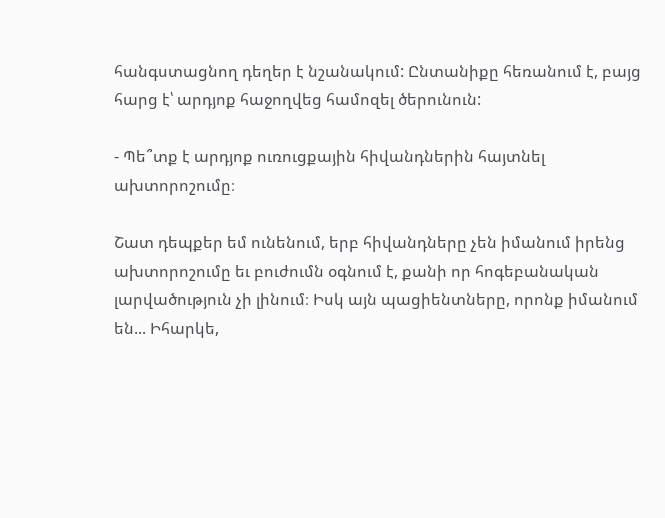հանգստացնող դեղեր է նշանակում: Ընտանիքը հեռանում է, բայց հարց է՝ արդյոք հաջողվեց համոզել ծերունուն:

- Պե՞տք է արդյոք ուռուցքային հիվանդներին հայտնել ախտորոշումը։

Շատ դեպքեր եմ ունենում, երբ հիվանդները չեն իմանում իրենց ախտորոշումը եւ բուժումն օգնում է, քանի որ հոգեբանական լարվածություն չի լինում։ Իսկ այն պացիենտները, որոնք իմանում են... Իհարկե,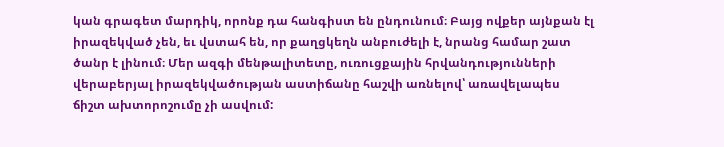կան գրագետ մարդիկ, որոնք դա հանգիստ են ընդունում։ Բայց ովքեր այնքան էլ իրազեկված չեն, եւ վստահ են, որ քաղցկեղն անբուժելի է, նրանց համար շատ ծանր է լինում։ Մեր ազգի մենթալիտետը, ուռուցքային հրվանդությունների վերաբերյալ իրազեկվածության աստիճանը հաշվի առնելով՝ առավելապես ճիշտ ախտորոշումը չի ասվում: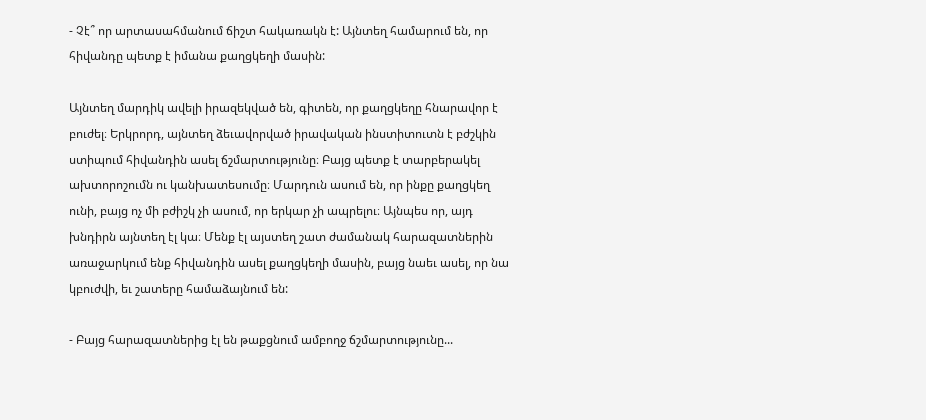- Չէ՞ որ արտասահմանում ճիշտ հակառակն է: Այնտեղ համարում են, որ հիվանդը պետք է իմանա քաղցկեղի մասին:

Այնտեղ մարդիկ ավելի իրազեկված են, գիտեն, որ քաղցկեղը հնարավոր է բուժել։ Երկրորդ, այնտեղ ձեւավորված իրավական ինստիտուտն է բժշկին ստիպում հիվանդին ասել ճշմարտությունը։ Բայց պետք է տարբերակել ախտորոշումն ու կանխատեսումը։ Մարդուն ասում են, որ ինքը քաղցկեղ ունի, բայց ոչ մի բժիշկ չի ասում, որ երկար չի ապրելու։ Այնպես որ, այդ խնդիրն այնտեղ էլ կա։ Մենք էլ այստեղ շատ ժամանակ հարազատներին առաջարկում ենք հիվանդին ասել քաղցկեղի մասին, բայց նաեւ ասել, որ նա կբուժվի, եւ շատերը համաձայնում են:

- Բայց հարազատներից էլ են թաքցնում ամբողջ ճշմարտությունը...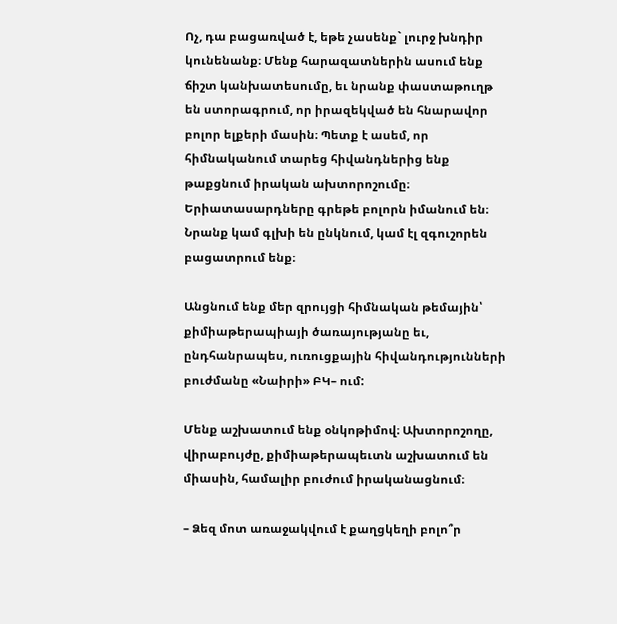Ոչ, դա բացառված է, եթե չասենք` լուրջ խնդիր կունենանք։ Մենք հարազատներին ասում ենք ճիշտ կանխատեսումը, եւ նրանք փաստաթուղթ են ստորագրում, որ իրազեկված են հնարավոր բոլոր ելքերի մասին։ Պետք է ասեմ, որ հիմնականում տարեց հիվանդներից ենք թաքցնում իրական ախտորոշումը։ Երիատասարդները գրեթե բոլորն իմանում են։ Նրանք կամ գլխի են ընկնում, կամ էլ զգուշորեն բացատրում ենք։

Անցնում ենք մեր զրույցի հիմնական թեմային՝ քիմիաթերապիայի ծառայությանը եւ, ընդհանրապես, ուռուցքային հիվանդությունների բուժմանը «Նաիրի» ԲԿ– ում:

Մենք աշխատում ենք օնկոթիմով։ Ախտորոշողը, վիրաբույժը, քիմիաթերապեւտն աշխատում են միասին, համալիր բուժում իրականացնում։

– Ձեզ մոտ առաջակվում է քաղցկեղի բոլո՞ր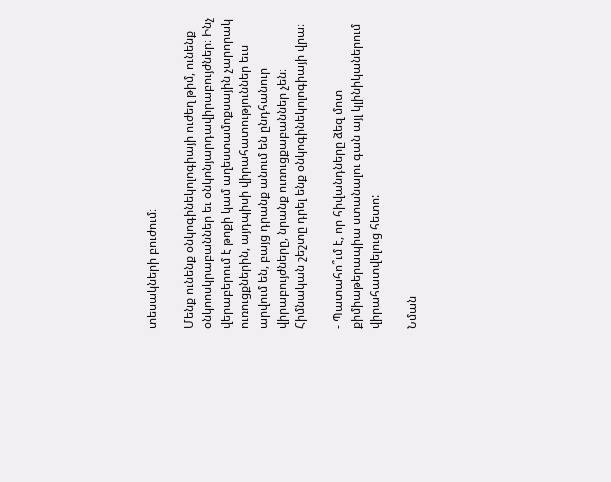տեսակների բուժում։

Մենք ունենք օնկոգինեկոլոգիայի ուժեղ թիմ, ունենք օնկոոսկրաբաններ եւ օնկոնյարդավիրաբույժներ։ Ինչ վերաբերում է թոքի կամ աղեստամոքսային չարորակ ուռուցքներին, այդպիսի վիրահատություններ եւս արվում են, բայց դրանք անում են ընդհանուր վիրաբույժները, նրանք ուռուցքաբաններ չեն։ Հիմնական շեշտը դրել ենք օնկոգինեկոլոգիայի վրա։

- Պատահո՞ւմ է, որ հիվանդները ձեզ մոտ քիմիաթերապիա ստանալու գան այլ կլինիկաներում վիրահատվելուց հետո:

Նման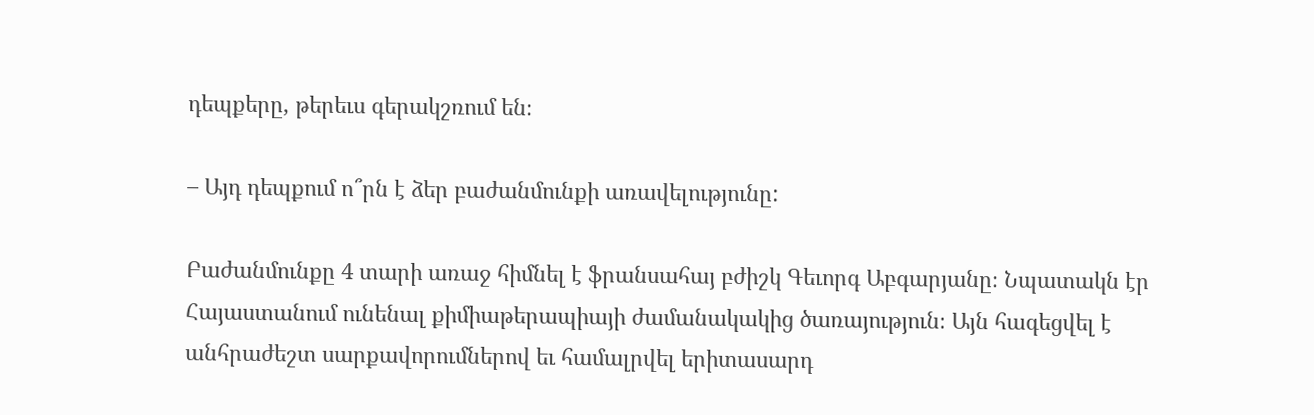դեպքերը, թերեւս գերակշռում են։

– Այդ դեպքում ո՞րն է ձեր բաժանմունքի առավելությունը:

Բաժանմունքը 4 տարի առաջ հիմնել է ֆրանսահայ բժիշկ Գեւորգ Աբգարյանը։ Նպատակն էր Հայաստանում ունենալ քիմիաթերապիայի ժամանակակից ծառայություն։ Այն հագեցվել է անհրաժեշտ սարքավորումներով եւ համալրվել երիտասարդ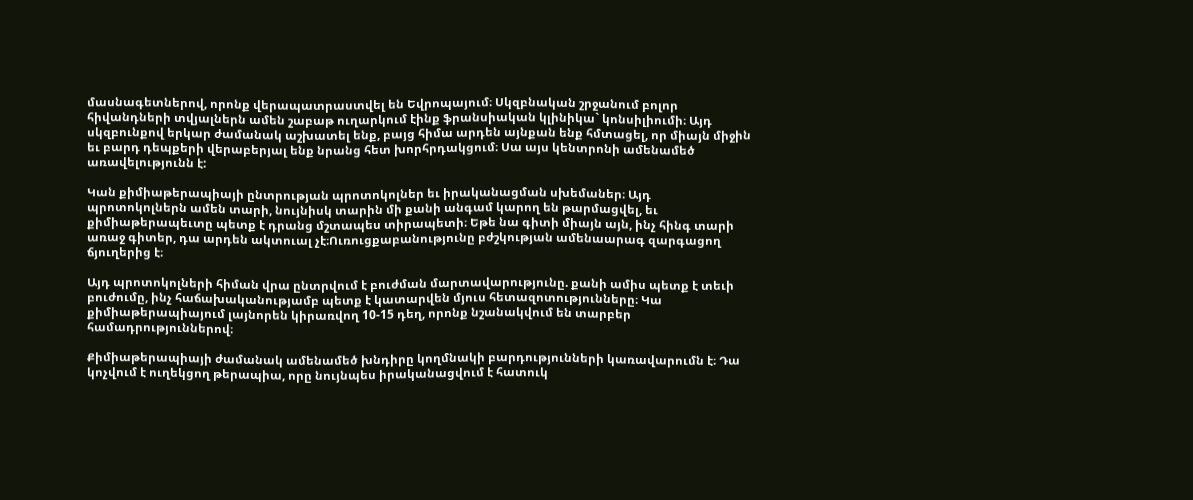մասնագետներով, որոնք վերապատրաստվել են Եվրոպայում։ Սկզբնական շրջանում բոլոր հիվանդների տվյալներն ամեն շաբաթ ուղարկում էինք ֆրանսիական կլինիկա` կոնսիլիումի։ Այդ սկզբունքով երկար ժամանակ աշխատել ենք, բայց հիմա արդեն այնքան ենք հմտացել, որ միայն միջին եւ բարդ դեպքերի վերաբերյալ ենք նրանց հետ խորհրդակցում։ Սա այս կենտրոնի ամենամեծ առավելությունն է:

Կան քիմիաթերապիայի ընտրության պրոտոկոլներ եւ իրականացման սխեմաներ։ Այդ պրոտոկոլներն ամեն տարի, նույնիսկ տարին մի քանի անգամ կարող են թարմացվել, եւ քիմիաթերապեւտը պետք է դրանց մշտապես տիրապետի։ Եթե նա գիտի միայն այն, ինչ հինգ տարի առաջ գիտեր, դա արդեն ակտուալ չէ։Ուռուցքաբանությունը բժշկության ամենաարագ զարգացող ճյուղերից է։

Այդ պրոտոկոլների հիման վրա ընտրվում է բուժման մարտավարությունը. քանի ամիս պետք է տեւի բուժումը, ինչ հաճախականությամբ պետք է կատարվեն մյուս հետազոտությունները։ Կա քիմիաթերապիայում լայնորեն կիրառվող 10-15 դեղ, որոնք նշանակվում են տարբեր համադրություններով։

Քիմիաթերապիայի ժամանակ ամենամեծ խնդիրը կողմնակի բարդությունների կառավարումն է։ Դա կոչվում է ուղեկցող թերապիա, որը նույնպես իրականացվում է հատուկ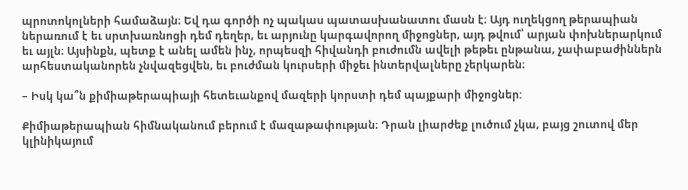պրոտոկոլների համաձայն։ Եվ դա գործի ոչ պակաս պատասխանատու մասն է։ Այդ ուղեկցող թերապիան ներառում է եւ սրտխառնոցի դեմ դեղեր, եւ արյունը կարգավորող միջոցներ, այդ թվում՝ արյան փոխներարկում եւ այլն։ Այսինքն, պետք է անել ամեն ինչ, որպեսզի հիվանդի բուժումն ավելի թեթեւ ընթանա, չափաբաժիններն արհեստականորեն չնվազեցվեն, եւ բուժման կուրսերի միջեւ ինտերվալները չերկարեն։

– Իսկ կա՞ն քիմիաթերապիայի հետեւանքով մազերի կորստի դեմ պայքարի միջոցներ:

Քիմիաթերապիան հիմնականում բերում է մազաթափության։ Դրան լիարժեք լուծում չկա, բայց շուտով մեր կլինիկայում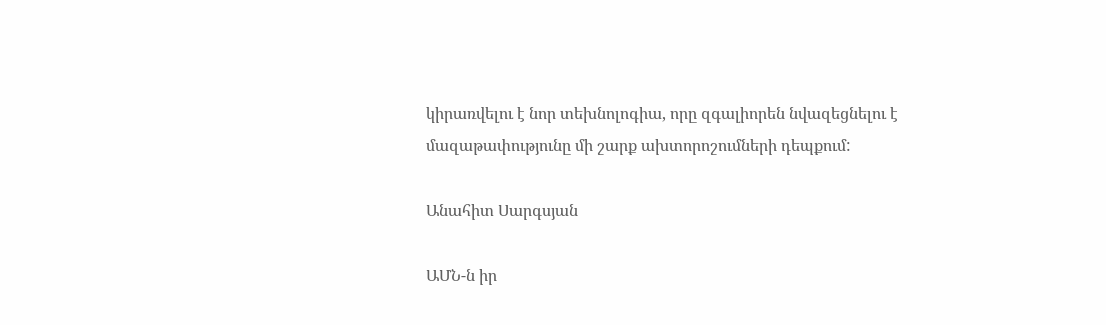կիրառվելու է նոր տեխնոլոգիա, որը զգալիորեն նվազեցնելու է մազաթափությունը մի շարք ախտորոշումների դեպքում:

Անահիտ Սարգսյան

ԱՄՆ-ն իր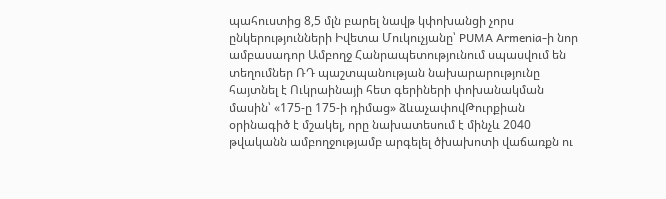պահուստից 8,5 մլն բարել նավթ կփոխանցի չորս ընկերությունների Իվետա Մուկուչյանը՝ PUMA Armenia-ի նոր ամբասադոր Ամբողջ Հանրապետությունում սպասվում են տեղումներ ՌԴ պաշտպանության նախարարությունը հայտնել է Ուկրաինայի հետ գերիների փոխանակման մասին՝ «175-ը 175-ի դիմաց» ձևաչափովԹուրքիան օրինագիծ է մշակել, որը նախատեսում է մինչև 2040 թվականն ամբողջությամբ արգելել ծխախոտի վաճառքն ու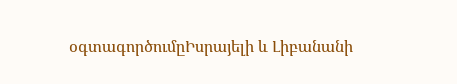օգտագործումըԻսրայելի և Լիբանանի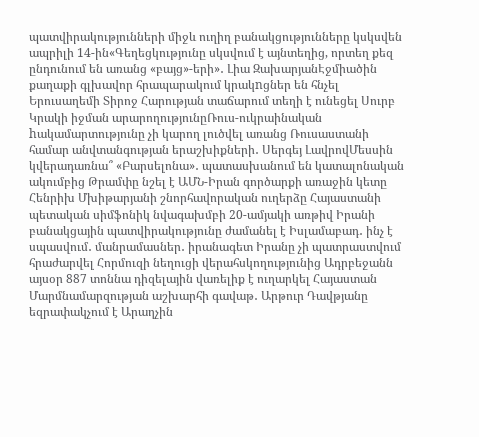պատվիրակությունների միջև ուղիղ բանակցությունները կսկսվեն ապրիլի 14-ին«Գեղեցկությունը սկսվում է այնտեղից, որտեղ քեզ ընդունում են առանց «բայց»-երի»․ Լիա ԶախարյանԷջմիածին քաղաքի գլխավոր հրապարակում կրակnցներ են հնչել Երուսաղեմի Տիրոջ Հարության տաճարում տեղի է ունեցել Սուրբ Կրակի իջման արարողությունըՌուս-ուկրաինական hակամարտությունը չի կարող լուծվել առանց Ռուսաստանի համար անվտանգության երաշխիքների․ Սերգեյ ԼավրովՄեսսին կվերադառնա՞ «Բարսելոնա»․ պատասխանում են կատալոնական ակումբից Թրամփը նշել է ԱՄՆ-Իրան գործարքի առաջին կետը Հենրիխ Մխիթարյանի շնորհավորական ուղերձը Հայաստանի պետական սիմֆոնիկ նվագախմբի 20-ամյակի առթիվ Իրանի բանակցային պատվիրակությունը ժամանել է Իսլամաբադ․ ինչ է սպասվում․ մանրամասներ․ իրանագետ Իրանը չի պատրաստվում հրաժարվել Հորմուզի նեղուցի վերահսկողությունից Ադրբեջանն այսօր 887 տոննա դիզելային վառելիք է ուղարկել Հայաստան Մարմնամարզության աշխարհի գավաթ․ Արթուր Դավթյանը եզրափակչում է Արաղչին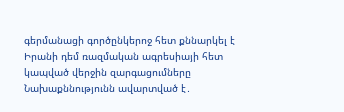գերմանացի գործընկերոջ հետ քննարկել է Իրանի դեմ ռազմական ագրեսիայի հետ կապված վերջին զարգացումները Նախաքննությունն ավարտված է․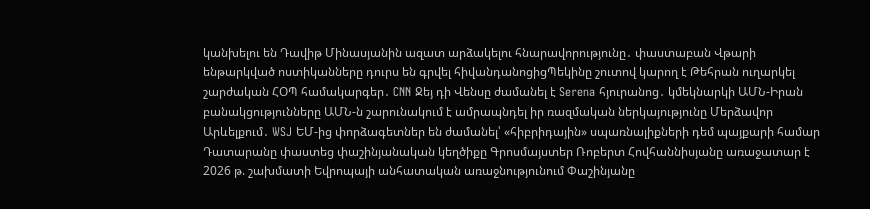կանխելու են Դավիթ Մինասյանին ազատ արձակելու հնարավորությունը․ փաստաբան Վթարի ենթարկված ոստիկանները դուրս են գրվել հիվանդանոցիցՊեկինը շուտով կարող է Թեհրան ուղարկել շարժական ՀՕՊ համակարգեր․ CNN Ջեյ դի Վենսը ժամանել է Serena հյուրանոց․ կմեկնարկի ԱՄՆ-Իրան բանակցությունները ԱՄՆ-ն շարունակում է ամրապնդել իր ռազմական ներկայությունը Մերձավոր Արևելքում․ WSJ ԵՄ-ից փորձագետներ են ժամանել՝ «հիբրիդային» սպառնալիքների դեմ պայքարի համար Դատարանը փաստեց փաշինյանական կեղծիքը Գրոսմայստեր Ռոբերտ Հովհաննիսյանը առաջատար է 2026 թ. շախմատի Եվրոպայի անհատական առաջնությունում Փաշինյանը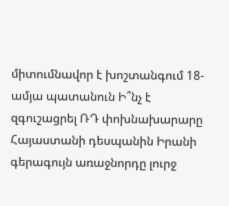միտումնավոր է խոշտանգում 18-ամյա պատանուն Ի՞նչ է զգուշացրել ՌԴ փոխնախարարը Հայաստանի դեսպանին Իրանի գերագույն առաջնորդը լուրջ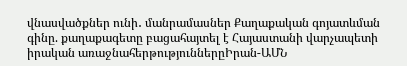վնասվածքներ ունի․ մանրամասներ Քաղաքական գոյատևման գինը. քաղաքագետը բացահայտել է Հայաստանի վարչապետի իրական առաջնահերթություններըԻրան-ԱՄՆ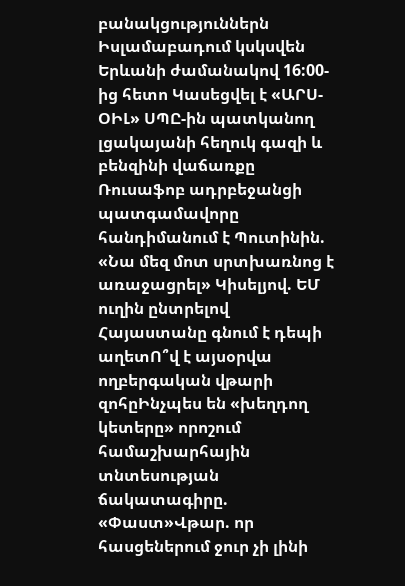բանակցություններն Իսլամաբադում կսկսվեն Երևանի ժամանակով 16:00-ից հետո Կասեցվել է «ԱՐՍ-ՕԻԼ» ՍՊԸ-ին պատկանող լցակայանի հեղուկ գազի և բենզինի վաճառքը Ռուսաֆոբ ադրբեջանցի պատգամավորը հանդիմանում է Պուտինին. «Նա մեզ մոտ սրտխառնոց է առաջացրել» Կիսելյով. ԵՄ ուղին ընտրելով Հայաստանը գնում է դեպի աղետՈ՞վ է այսօրվա ողբերգական վթարի զոհըԻնչպես են «խեղդող կետերը» որոշում համաշխարհային տնտեսության ճակատագիրը. «Փաստ»Վթար. որ հասցեներում ջուր չի լինի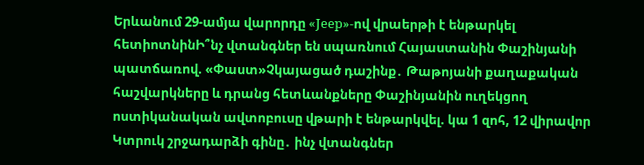Երևանում 29-ամյա վարորդը «Jeep»-ով վրաերթի է ենթարկել հետիոտնինԻ՞նչ վտանգներ են սպառնում Հայաստանին Փաշինյանի պատճառով. «Փաստ»Չկայացած դաշինք․ Թաթոյանի քաղաքական հաշվարկները և դրանց հետևանքները Փաշինյանին ուղեկցող ոստիկանական ավտոբուսը վթարի է ենթարկվել. կա 1 զոհ, 12 վիրավոր Կտրուկ շրջադարձի գինը․ ինչ վտանգներ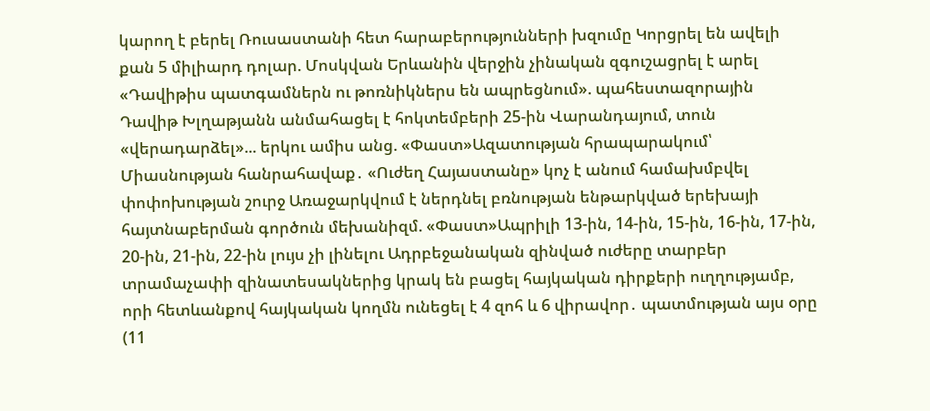կարող է բերել Ռուսաստանի հետ հարաբերությունների խզումը Կորցրել են ավելի քան 5 միլիարդ դոլար. Մոսկվան Երևանին վերջին չինական զգուշացրել է արել «Դավիթիս պատգամներն ու թոռնիկներս են ապրեցնում». պահեստազորային Դավիթ Խլղաթյանն անմահացել է հոկտեմբերի 25-ին Վարանդայում, տուն «վերադարձել»... երկու ամիս անց. «Փաստ»Ազատության հրապարակում՝ Միասնության հանրահավաք․ «Ուժեղ Հայաստանը» կոչ է անում համախմբվել փոփոխության շուրջ Առաջարկվում է ներդնել բռնության ենթարկված երեխայի հայտնաբերման գործուն մեխանիզմ. «Փաստ»Ապրիլի 13-ին, 14-ին, 15-ին, 16-ին, 17-ին, 20-ին, 21-ին, 22-ին լույս չի լինելու Ադրբեջանական զինված ուժերը տարբեր տրամաչափի զինատեսակներից կրակ են բացել հայկական դիրքերի ուղղությամբ, որի հետևանքով հայկական կողմն ունեցել է 4 զոհ և 6 վիրավոր․ պատմության այս օրը (11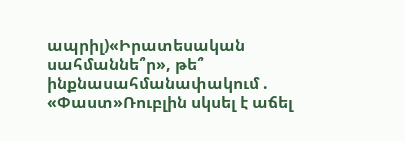ապրիլ)«Իրատեսական սահմաննե՞ր», թե՞ ինքնասահմանափակում . «Փաստ»Ռուբլին սկսել է աճել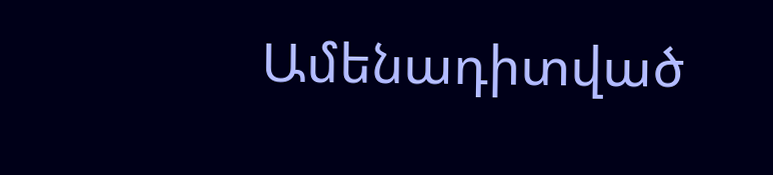Ամենադիտված